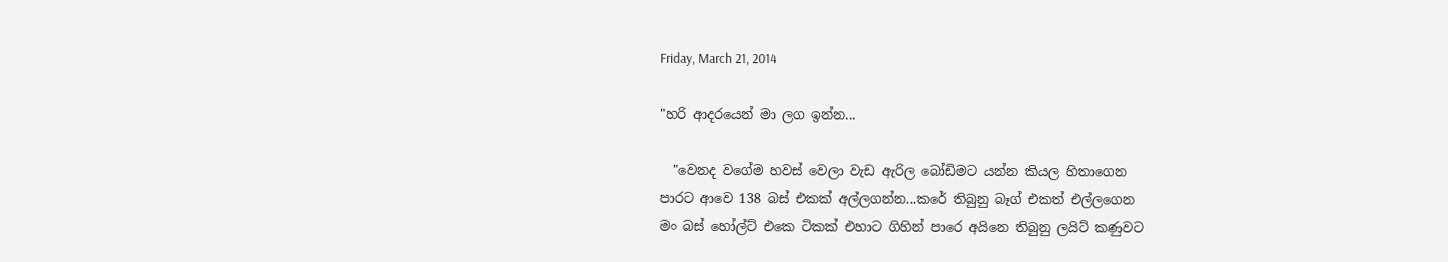Friday, March 21, 2014

"හරි ආදරයෙන් මා ලග ඉන්න...

  "වෙනද වගේම හවස් වෙලා වැඩ ඇරිල බෝඩිමට යන්න කියල හිතාගෙන
පාරට ආවෙ 138 බස් එකක් අල්ලගන්න...කරේ තිබුනු බෑග් එකත් එල්ලගෙන
මං බස් හෝල්ට් එකෙ ටිකක් එහාට ගිහින් පාරෙ අයිනෙ තිබුනු ලයිට් කණුවට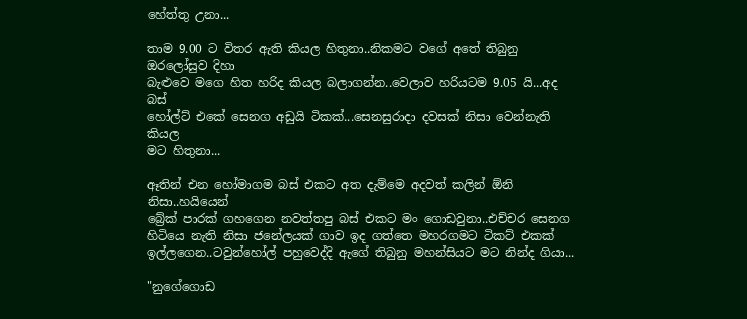හේත්තු උනා...

තාම 9.00 ට විතර ඇති කියල හිතුනා..නිකමට වගේ අතේ තිබුනු ඔරලෝසුව දිහා
බැළුවෙ මගෙ හිත හරිද කියල බලාගන්න..වෙලාව හරියටම 9.05 යි...අද බස්
හෝල්ට් එකේ සෙනග අඩුයි ටිකක්...සෙනසුරාදා දවසක් නිසා වෙන්නැති කියල
මට හිතුනා...

ඈතින් එන හෝමාගම බස් එකට අත දැම්මෙ අදවත් කලින් ඕනි නිසා..හයියෙන්
බ්‍රේක් පාරක් ගහගෙන නවත්තපු බස් එකට මං ගොඩවුනා..එච්චර සෙනග
හිටියෙ නැති නිසා ජනේලයක් ගාව ඉද ගත්තෙ මහරගමට ටිකට් එකක්
ඉල්ලගෙන..ටවුන්හෝල් පහුවෙද්දි ඇගේ තිබුනු මහන්සියට මට නින්ද ගියා...

"නුගේගොඩ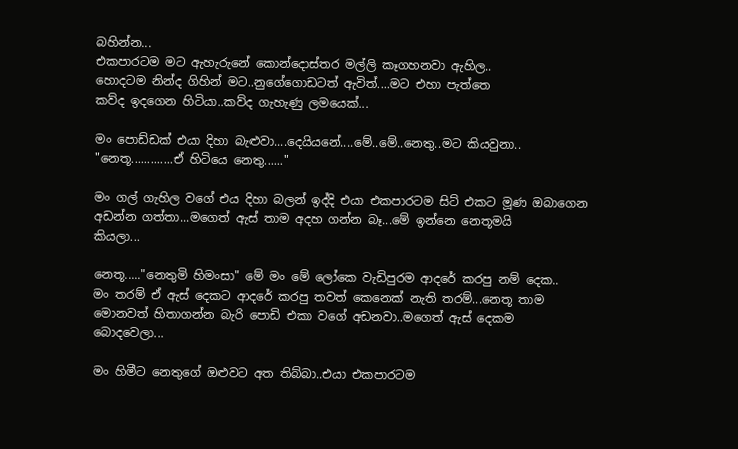බහින්න...
එකපාරටම මට ඇහැරුනේ කොන්දොස්තර මල්ලි කෑගහනවා ඇහිල..
හොදටම නින්ද ගිහින් මට..නුගේගොඩටත් ඇවිත්....මට එහා පැත්තෙ
කව්ද ඉදගෙන හිටියා..කව්ද ගැහැණු ලමයෙක්...

මං පොඩ්ඩක් එයා දිහා බැළුවා....දෙයියනේ....මේ..මේ..නෙතු..මට කියවුනා..
"නෙතූ.............ඒ හිටියෙ නෙතු......"

මං ගල් ගැහිල වගේ එය දිහා බලන් ඉද්දි එයා එකපාරටම සිට් එකට මූණ ඔබාගෙන
අඩන්න ගත්තා...මගෙත් ඇස් තාම අදහ ගන්න බෑ...මේ ඉන්නෙ නෙතූමයි
කියලා...

නෙතූ....."නෙතුමි හිමංසා" මේ මං මේ ලෝකෙ වැඩිපුරම ආදරේ කරපු නම් දෙක..
මං තරම් ඒ ඇස් දෙකට ආදරේ කරපු තවත් කෙනෙක් නැති තරම්...නෙතූ තාම
මොනවත් හිතාගන්න බැරි පොඩි එකා වගේ අඩනවා..මගෙත් ඇස් දෙකම
බොදවෙලා...

මං හිමීට නෙතුගේ ඔළුවට අත තිබ්බා..එයා එකපාරටම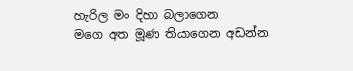හැරිල මං දිහා බලාගෙන
මගෙ අත මූණ තියාගෙන අඩන්න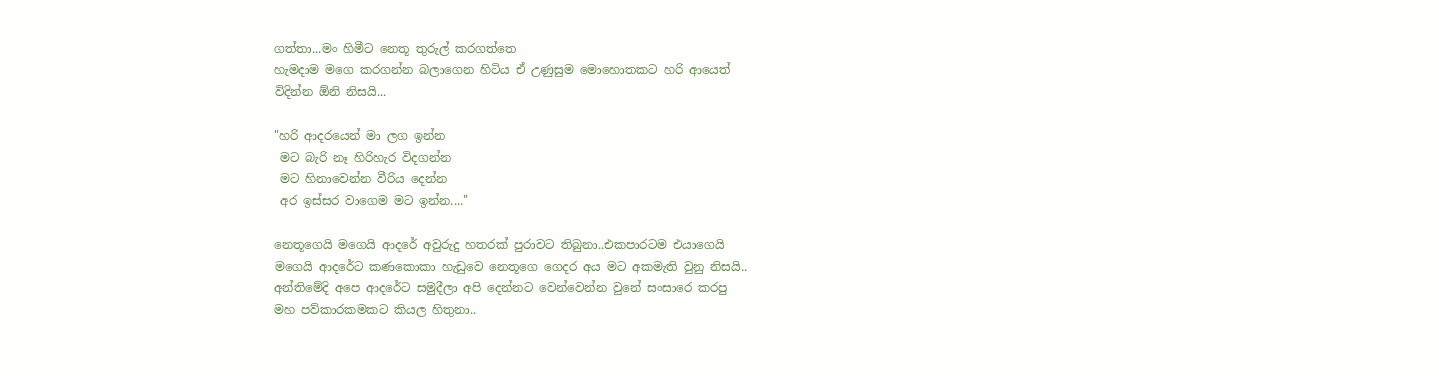ගත්තා...මං හිමීට නෙතූ තුරුල් කරගත්තෙ
හැමදාම මගෙ කරගන්න බලාගෙන හිටිය ඒ උණුසුම මොහොතකට හරි ආයෙත්
විදින්න ඕනි නිසයි...

"හරි ආදරයෙන් මා ලග ඉන්න
 මට බැරි නෑ හිරිහැර විදගන්න
 මට හිනාවෙන්න වීරිය දෙන්න
 අර ඉස්සර වාගෙම මට ඉන්න...."

නෙතූගෙයි මගෙයි ආදරේ අවුරුදු හතරක් පුරාවට තිබුනා..එකපාරටම එයාගෙයි
මගෙයි ආදරේට කණකොකා හැඩුවෙ නෙතූගෙ ගෙදර අය මට අකමැති වුනු නිසයි..
අන්තිමේදි අපෙ ආදරේට සමුදීලා අපි දෙන්නට වෙන්වෙන්න වුනේ සංසාරෙ කරපු
මහ පව්කාරකමකට කියල හිතුනා..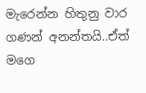මැරෙන්න හිතුනු වාර ගණන් අනන්තයි..ඒත් මගෙ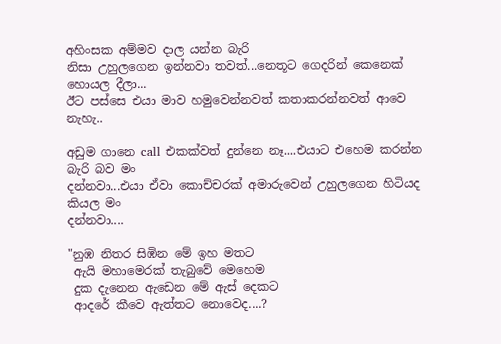අහිංසක අම්මව දාල යන්න බැරි
නිසා උහුලගෙන ඉන්නවා තවත්...නෙතූට ගෙදරින් කෙනෙක් හොයල දීලා...
ඊට පස්සෙ එයා මාව හමුවෙන්නවත් කතාකරන්නවත් ආවෙ නැහැ..

අඩුම ගානෙ call එකක්වත් දුන්නෙ නෑ....එයාට එහෙම කරන්න බැරි බව මං
දන්නවා...එයා ඒවා කොච්චරක් අමාරුවෙන් උහුලගෙන හිටියද කියල මං
දන්නවා....

"නුඹ නිතර සිඹින මේ ඉහ මතට
 ඇයි මහාමෙරක් තැබුවේ මෙහෙම
 දුක දැනෙන ඇඩෙන මේ ඇස් දෙකට
 ආදරේ කීවෙ ඇත්තට නොවෙද....?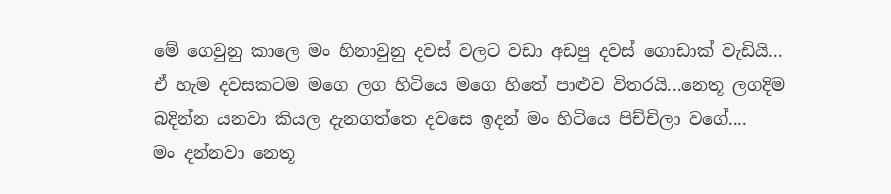මේ ගෙවුනු කාලෙ මං හිනාවුනු දවස් වලට වඩා අඩපු දවස් ගොඩාක් වැඩියි...
ඒ හැම දවසකටම මගෙ ලග හිටියෙ මගෙ හිතේ පාළුව විතරයි...නෙතූ ලගදිම
බදින්න යනවා කියල දැනගත්තෙ දවසෙ ඉදන් මං හිටියෙ පිච්චිලා වගේ....
මං දන්නවා නෙතූ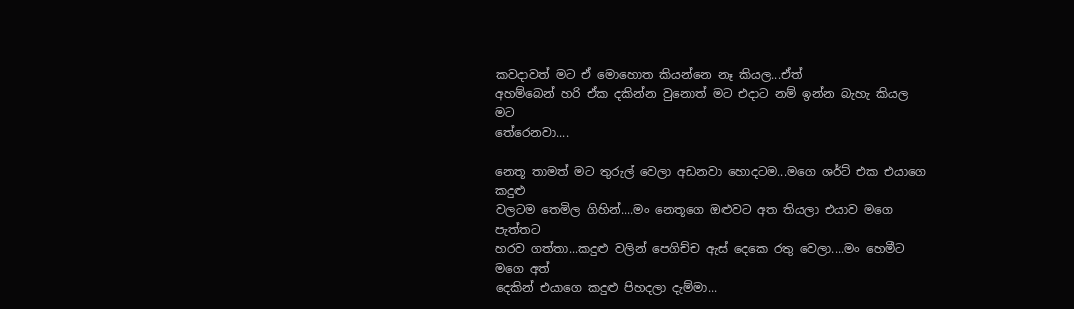කවදාවත් මට ඒ මොහොත කියන්නෙ නෑ කියල...ඒත්
අහම්බෙන් හරි ඒක දකින්න වුනොත් මට එදාට නම් ඉන්න බැහැ කියල මට
තේරෙනවා....

නෙතූ තාමත් මට තුරුල් වෙලා අඩනවා හොදටම...මගෙ ශර්ට් එක එයාගෙ කදුළු
වලටම තෙමිල ගිහින්....මං නෙතූගෙ ඔළුවට අත තියලා එයාව මගෙ පැත්තට
හරව ගත්තා...කදුළු වලින් පෙගිච්ච ඇස් දෙකෙ රතු වෙලා....මං හෙමීට මගෙ අත්
දෙකින් එයාගෙ කදුළු පිහදලා දැම්මා...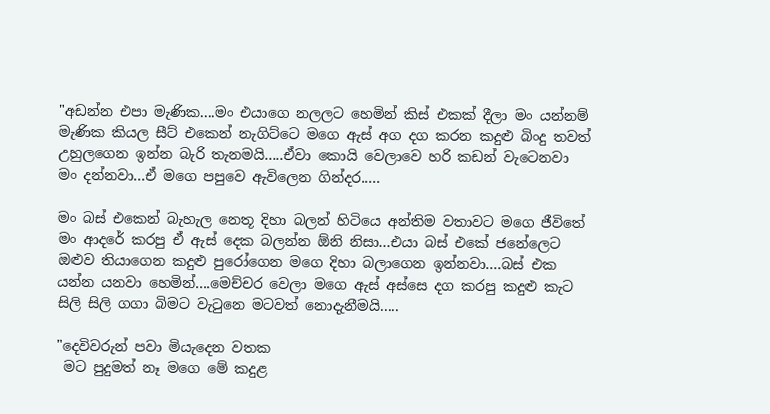"අඩන්න එපා මැණික....මං එයාගෙ නලලට හෙමින් කිස් එකක් දීලා මං යන්නම්
මැණික කියල සීට් එකෙන් නැගිට්ටෙ මගෙ ඇස් අග දග කරන කදුළු බිංදු තවත්
උහුලගෙන ඉන්න බැරි තැනමයි.....ඒවා කොයි වෙලාවෙ හරි කඩන් වැටෙනවා
මං දන්නවා...ඒ මගෙ පපුවෙ ඇවිලෙන ගින්දර.....

මං බස් එකෙන් බැහැල නෙතූ දිහා බලන් හිටියෙ අන්තිම වතාවට මගෙ ජීවිතේ
මං ආදරේ කරපු ඒ ඇස් දෙක බලන්න ඕනි නිසා...එයා බස් එකේ ජනේලෙට
ඔළුව තියාගෙන කදුළු පුරෝගෙන මගෙ දිහා බලාගෙන ඉන්නවා....බස් එක
යන්න යනවා හෙමින්....මෙච්චර වෙලා මගෙ ඇස් අස්සෙ දග කරපු කදුළු කැට
සිලි සිලි ගගා බිමට වැටුනෙ මටවත් නොදැනීමයි.....

"දෙවිවරුන් පවා මියැදෙන වතක
 මට පුදුමත් නෑ මගෙ මේ කදුළ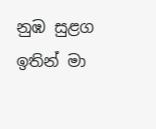නුඹ සුළග ඉතින් මා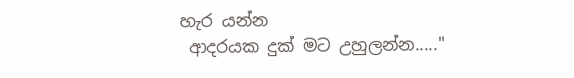හැර යන්න
 ආදරයක දුක් මට උහුලන්න....."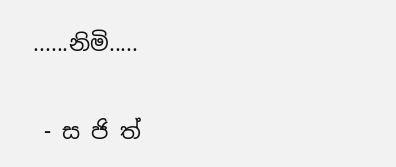......නිමි.....

 - ස ජි ත්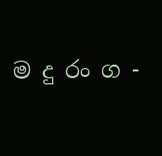ම දු රං ග -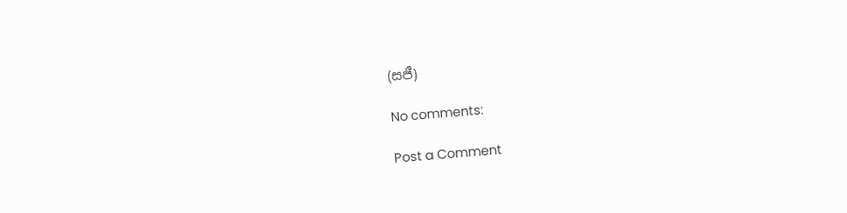(සජී)

No comments:

Post a Comment